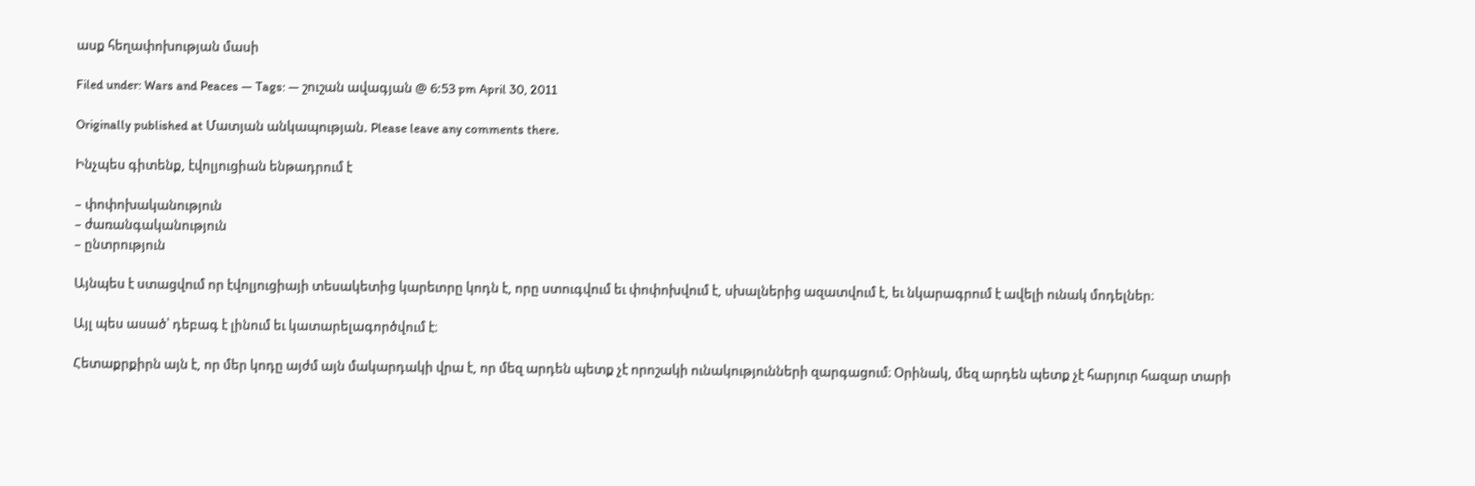ասք հեղափոխության մասի

Filed under: Wars and Peaces — Tags: — շուշան ավագյան @ 6:53 pm April 30, 2011

Originally published at Մատյան անկապության. Please leave any comments there.

Ինչպես գիտենք, էվոլյուցիան ենթադրում է

– փոփոխականություն
– ժառանգականություն
– ընտրություն

Այնպես է ստացվում որ էվոլյուցիայի տեսակետից կարեւորը կոդն է, որը ստուգվում եւ փոփոխվում է, սխալներից ազատվում է, եւ նկարագրում է ավելի ունակ մոդելներ։

Այլ պես ասած՝ դեբագ է լինում եւ կատարելագործվում է։

Հետաքրքիրն այն է, որ մեր կոդը այժմ այն մակարդակի վրա է, որ մեզ արդեն պետք չէ որոշակի ունակությունների զարգացում։ Օրինակ, մեզ արդեն պետք չէ հարյուր հազար տարի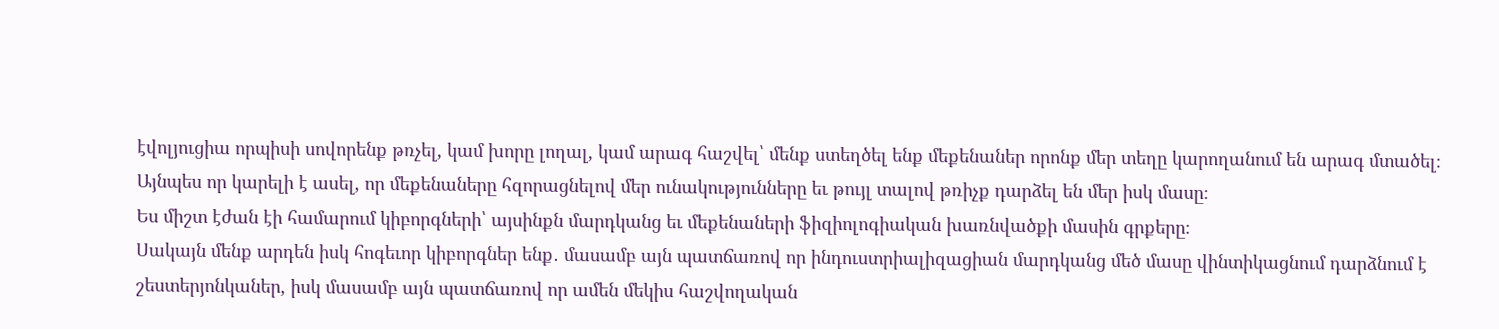էվոլյուցիա որպիսի սովորենք թռչել, կամ խորը լողալ, կամ արագ հաշվել՝ մենք ստեղծել ենք մեքենաներ որոնք մեր տեղը կարողանում են արագ մտածել։
Այնպես որ կարելի է ասել, որ մեքենաները հզորացնելով մեր ունակությունները եւ թույլ տալով թռիչք դարձել են մեր իսկ մասը։
Ես միշտ էժան էի համարում կիբորգների՝ այսինքն մարդկանց եւ մեքենաների ֆիզիոլոգիական խառնվածքի մասին գրքերը։
Սակայն մենք արդեն իսկ հոգեւոր կիբորգներ ենք․ մասամբ այն պատճառով որ ինդուստրիալիզացիան մարդկանց մեծ մասը վինտիկացնում դարձնում է շեստերյոնկաներ, իսկ մասամբ այն պատճառով որ ամեն մեկիս հաշվողական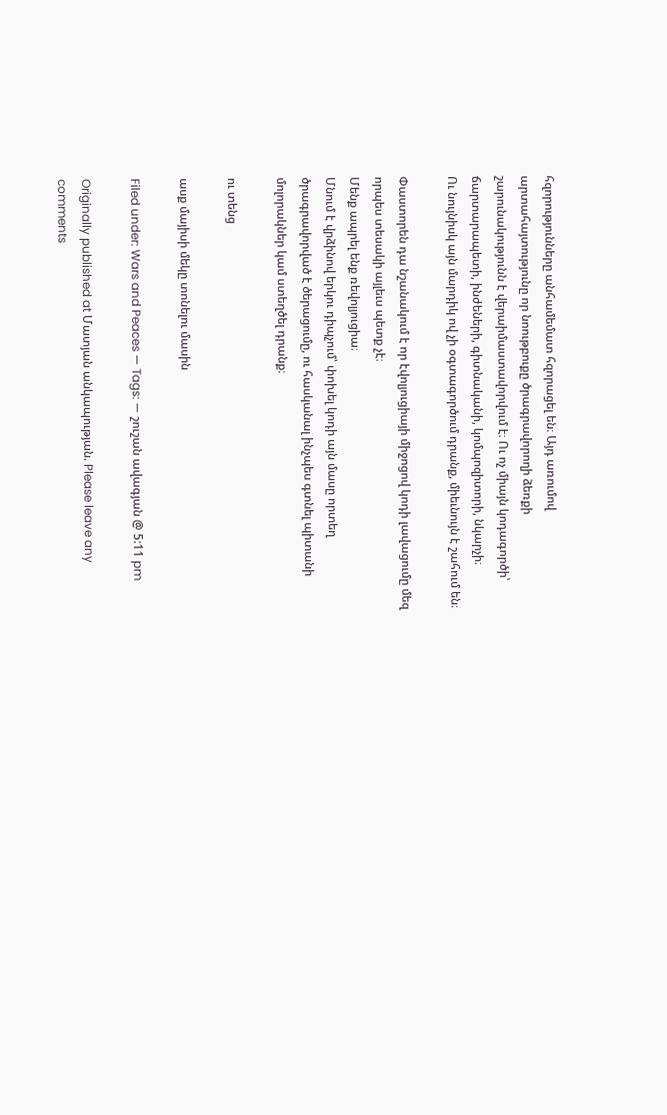հզորությունները անհամեմատ հզորացել են։ Այդ առումով արտահայտությունը որ նոութբուքը ծրագրավորողի ձեռքի շարունակությունն է վերաիմաստավորվում է։ Ու ոչ միայն կոդագործի՝ ճարտարապետի, ինժեների, գիտնականի, կոմպոզիտորի, նկարչի։
Ու նույնիսկ այն մարդիկ ով չի օգտագործում դրանք, միեւնույն է շահում են։

Փաստորեն դա նշանակում է որ էվոլյուցիայի միջոցով կոդի լավացումը մեզ որպես տեսակի այլեւս պետք չէ։
Մենք ապրել ենք ռեվոլյուցիա։
Մնում է վրձինով երկու դիպչում՝ փոխել կոդի այն մասը որտեղ ծրագրավորված է ծերացումը, ու հասկանալ ինչպես գտնել պիտանի մոլորակներ կամ ստեղծել դրանք։

ու տենց

ասք մայիսի մեկը տոնելու մասին

Filed under: Wars and Peaces — Tags: — շուշան ավագյան @ 5:11 pm

Originally published at Մատյան անկապության. Please leave any comments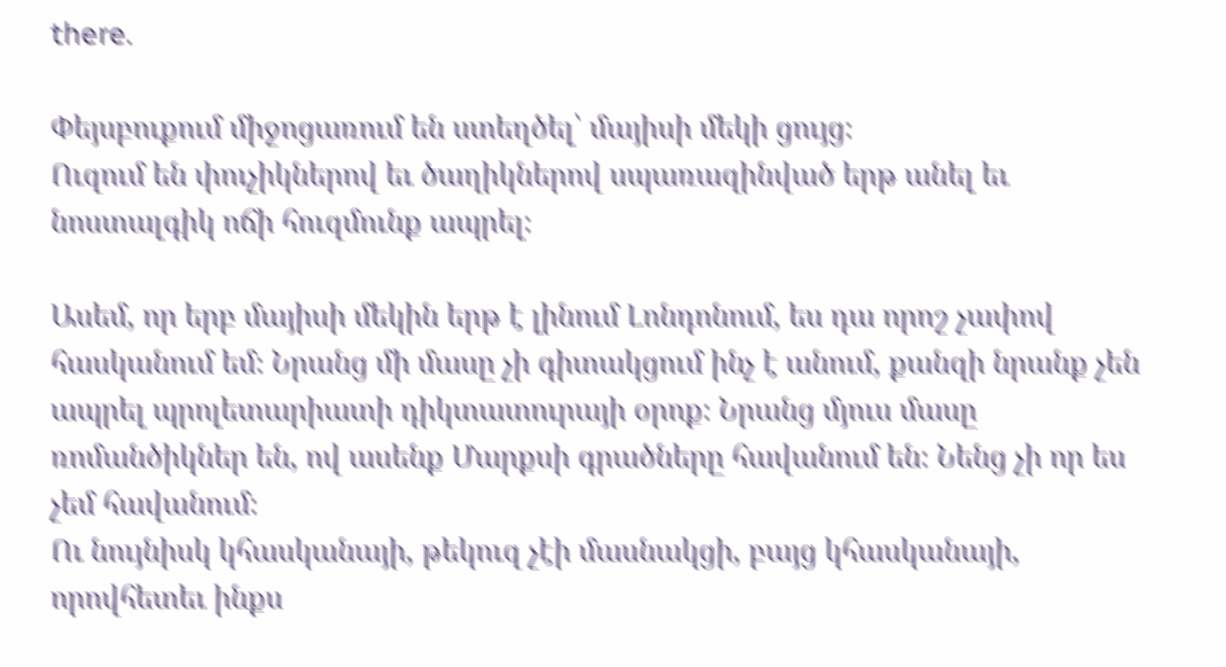there.

Փեյսբուքում միջոցառում են ստեղծել՝ մայիսի մեկի ցույց։
Ուզում են փուչիկներով եւ ծաղիկներով սպառազինված երթ անել եւ նոստալգիկ ոճի հուզմունք ապրել։

Ասեմ, որ երբ մայիսի մեկին երթ է լինում Լոնդոնում, ես դա որոշ չափով հասկանում եմ։ Նրանց մի մասը չի գիտակցում ինչ է անում, քանզի նրանք չեն ապրել պրոլետարիատի դիկտատուրայի օրոք։ Նրանց մյուս մասը ռոմանծիկներ են, ով ասենք Մարքսի գրածները հավանում են։ Նենց չի որ ես չեմ հավանում։
Ու նույնիսկ կհասկանայի, թեկուզ չէի մասնակցի, բայց կհասկանայի, որովհետեւ ինքս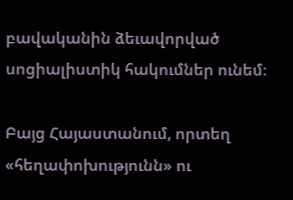բավականին ձեւավորված սոցիալիստիկ հակումներ ունեմ։

Բայց Հայաստանում, որտեղ «հեղափոխությունն» ու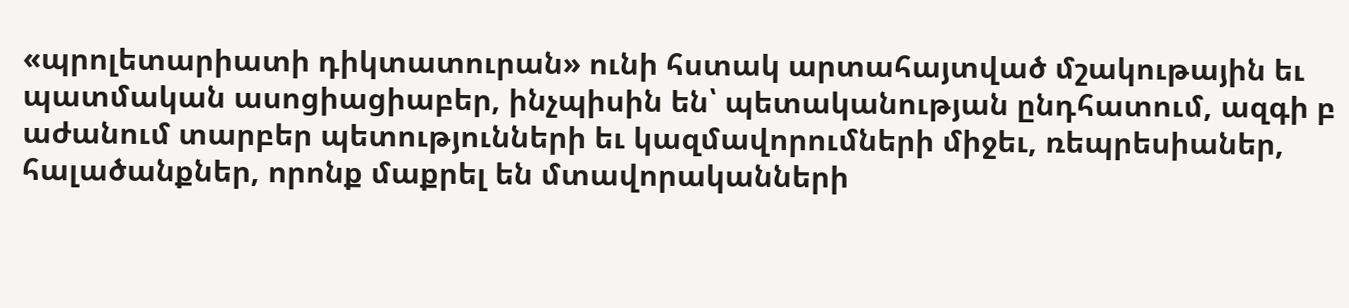«պրոլետարիատի դիկտատուրան» ունի հստակ արտահայտված մշակութային եւ պատմական ասոցիացիաբեր, ինչպիսին են՝ պետականության ընդհատում, ազգի բ աժանում տարբեր պետությունների եւ կազմավորումների միջեւ, ռեպրեսիաներ, հալածանքներ, որոնք մաքրել են մտավորականների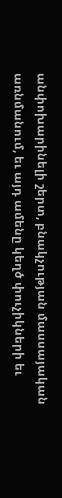անփոխարինելի շերտ, բնակչության մասսայական առնմանում, եւ այդ ամենը կեղծ փուչիկների եւ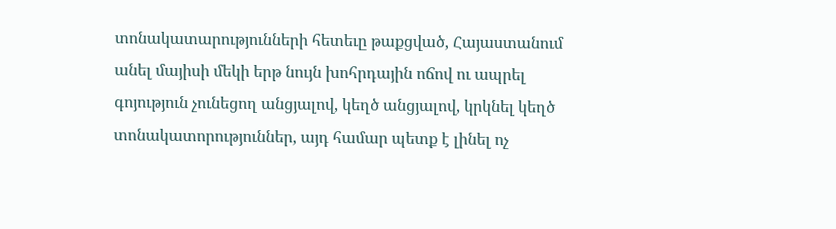տոնակատարությունների հետեւը թաքցված, Հայաստանում անել մայիսի մեկի երթ նույն խոհրդային ոճով ու ապրել գոյություն չունեցող անցյալով, կեղծ անցյալով, կրկնել կեղծ տոնակատորություններ, այդ համար պետք է լինել ոչ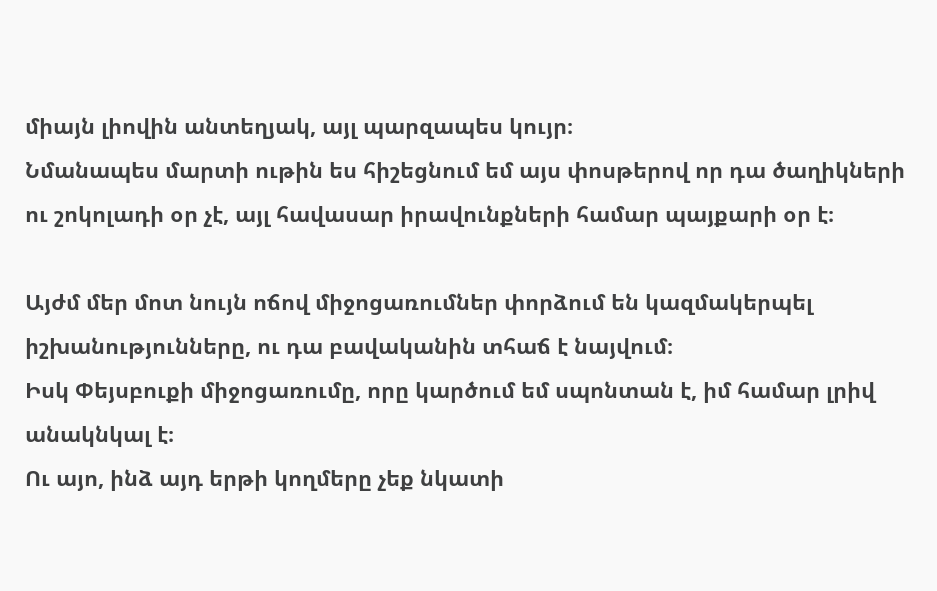միայն լիովին անտեղյակ, այլ պարզապես կույր։
Նմանապես մարտի ութին ես հիշեցնում եմ այս փոսթերով որ դա ծաղիկների ու շոկոլադի օր չէ, այլ հավասար իրավունքների համար պայքարի օր է։

Այժմ մեր մոտ նույն ոճով միջոցառումներ փորձում են կազմակերպել իշխանությունները, ու դա բավականին տհաճ է նայվում։
Իսկ Փեյսբուքի միջոցառումը, որը կարծում եմ սպոնտան է, իմ համար լրիվ անակնկալ է։
Ու այո, ինձ այդ երթի կողմերը չեք նկատի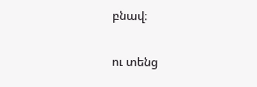բնավ։

ու տենց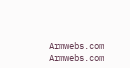Armwebs.com Armwebs.com